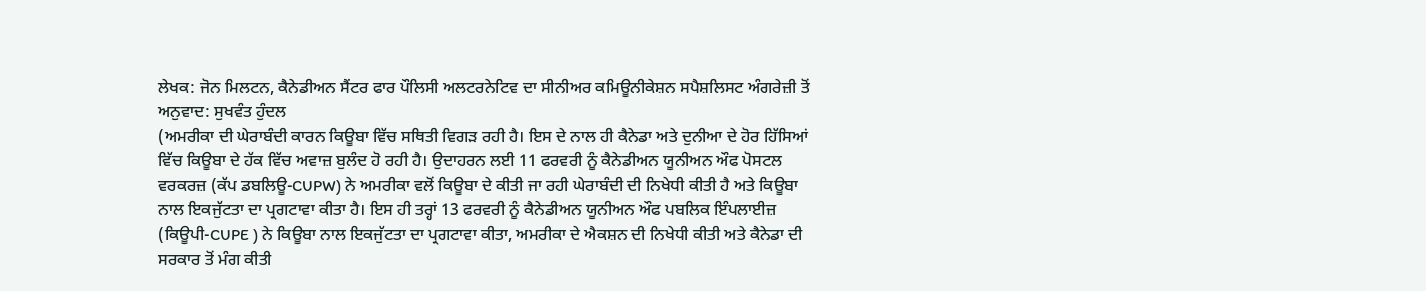ਲੇਖਕ: ਜੋਨ ਮਿਲਟਨ, ਕੈਨੇਡੀਅਨ ਸੈਂਟਰ ਫਾਰ ਪੌਲਿਸੀ ਅਲਟਰਨੇਟਿਵ ਦਾ ਸੀਨੀਅਰ ਕਮਿਊਨੀਕੇਸ਼ਨ ਸਪੈਸ਼ਲਿਸਟ ਅੰਗਰੇਜ਼ੀ ਤੋਂ ਅਨੁਵਾਦ: ਸੁਖਵੰਤ ਹੁੰਦਲ
(ਅਮਰੀਕਾ ਦੀ ਘੇਰਾਬੰਦੀ ਕਾਰਨ ਕਿਊਬਾ ਵਿੱਚ ਸਥਿਤੀ ਵਿਗੜ ਰਹੀ ਹੈ। ਇਸ ਦੇ ਨਾਲ ਹੀ ਕੈਨੇਡਾ ਅਤੇ ਦੁਨੀਆ ਦੇ ਹੋਰ ਹਿੱਸਿਆਂ ਵਿੱਚ ਕਿਊਬਾ ਦੇ ਹੱਕ ਵਿੱਚ ਅਵਾਜ਼ ਬੁਲੰਦ ਹੋ ਰਹੀ ਹੈ। ਉਦਾਹਰਨ ਲਈ 11 ਫਰਵਰੀ ਨੂੰ ਕੈਨੇਡੀਅਨ ਯੂਨੀਅਨ ਔਫ ਪੋਸਟਲ ਵਰਕਰਜ਼ (ਕੱਪ ਡਬਲਿਊ-CUPW) ਨੇ ਅਮਰੀਕਾ ਵਲੋਂ ਕਿਊਬਾ ਦੇ ਕੀਤੀ ਜਾ ਰਹੀ ਘੇਰਾਬੰਦੀ ਦੀ ਨਿਖੇਧੀ ਕੀਤੀ ਹੈ ਅਤੇ ਕਿਊਬਾ ਨਾਲ ਇਕਜੁੱਟਤਾ ਦਾ ਪ੍ਰਗਟਾਵਾ ਕੀਤਾ ਹੈ। ਇਸ ਹੀ ਤਰ੍ਹਾਂ 13 ਫਰਵਰੀ ਨੂੰ ਕੈਨੇਡੀਅਨ ਯੂਨੀਅਨ ਔਫ ਪਬਲਿਕ ਇੰਪਲਾਈਜ਼ (ਕਿਊਪੀ-CUPE ) ਨੇ ਕਿਊਬਾ ਨਾਲ ਇਕਜੁੱਟਤਾ ਦਾ ਪ੍ਰਗਟਾਵਾ ਕੀਤਾ, ਅਮਰੀਕਾ ਦੇ ਐਕਸ਼ਨ ਦੀ ਨਿਖੇਧੀ ਕੀਤੀ ਅਤੇ ਕੈਨੇਡਾ ਦੀ ਸਰਕਾਰ ਤੋਂ ਮੰਗ ਕੀਤੀ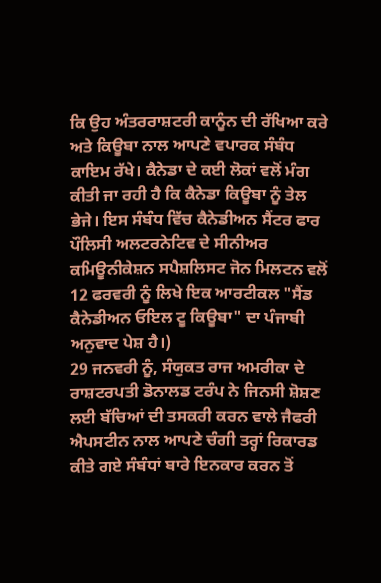ਕਿ ਉਹ ਅੰਤਰਰਾਸ਼ਟਰੀ ਕਾਨੂੰਨ ਦੀ ਰੱਖਿਆ ਕਰੇ ਅਤੇ ਕਿਊਬਾ ਨਾਲ ਆਪਣੇ ਵਪਾਰਕ ਸੰਬੰਧ ਕਾਇਮ ਰੱਖੇ। ਕੈਨੇਡਾ ਦੇ ਕਈ ਲੋਕਾਂ ਵਲੋਂ ਮੰਗ ਕੀਤੀ ਜਾ ਰਹੀ ਹੈ ਕਿ ਕੈਨੇਡਾ ਕਿਊਬਾ ਨੂੰ ਤੇਲ ਭੇਜੇ। ਇਸ ਸੰਬੰਧ ਵਿੱਚ ਕੈਨੇਡੀਅਨ ਸੈਂਟਰ ਫਾਰ ਪੌਲਿਸੀ ਅਲਟਰਨੇਟਿਵ ਦੇ ਸੀਨੀਅਰ ਕਮਿਊਨੀਕੇਸ਼ਨ ਸਪੈਸ਼ਲਿਸਟ ਜੋਨ ਮਿਲਟਨ ਵਲੋਂ 12 ਫਰਵਰੀ ਨੂੰ ਲਿਖੇ ਇਕ ਆਰਟੀਕਲ "ਸੈਂਡ ਕੈਨੇਡੀਅਨ ਓਇਲ ਟੂ ਕਿਊਬਾ" ਦਾ ਪੰਜਾਬੀ ਅਨੁਵਾਦ ਪੇਸ਼ ਹੈ।)
29 ਜਨਵਰੀ ਨੂੰ, ਸੰਯੁਕਤ ਰਾਜ ਅਮਰੀਕਾ ਦੇ ਰਾਸ਼ਟਰਪਤੀ ਡੋਨਾਲਡ ਟਰੰਪ ਨੇ ਜਿਨਸੀ ਸ਼ੋਸ਼ਣ ਲਈ ਬੱਚਿਆਂ ਦੀ ਤਸਕਰੀ ਕਰਨ ਵਾਲੇ ਜੈਫਰੀ ਐਪਸਟੀਨ ਨਾਲ ਆਪਣੇ ਚੰਗੀ ਤਰ੍ਹਾਂ ਰਿਕਾਰਡ ਕੀਤੇ ਗਏ ਸੰਬੰਧਾਂ ਬਾਰੇ ਇਨਕਾਰ ਕਰਨ ਤੋਂ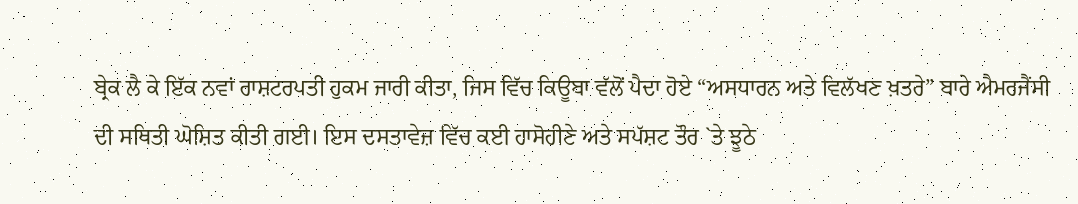ਬ੍ਰੇਕ ਲੈ ਕੇ ਇੱਕ ਨਵਾਂ ਰਾਸ਼ਟਰਪਤੀ ਹੁਕਮ ਜਾਰੀ ਕੀਤਾ, ਜਿਸ ਵਿੱਚ ਕਿਊਬਾ ਵੱਲੋਂ ਪੈਦਾ ਹੋਏ “ਅਸਧਾਰਨ ਅਤੇ ਵਿਲੱਖਣ ਖ਼ਤਰੇ” ਬਾਰੇ ਐਮਰਜੈਂਸੀ ਦੀ ਸਥਿਤੀ ਘੋਸ਼ਿਤ ਕੀਤੀ ਗਈ। ਇਸ ਦਸਤਾਵੇਜ਼ ਵਿੱਚ ਕਈ ਹਾਸੋਹੀਣੇ ਅਤੇ ਸਪੱਸ਼ਟ ਤੌਰ `ਤੇ ਝੂਠੇ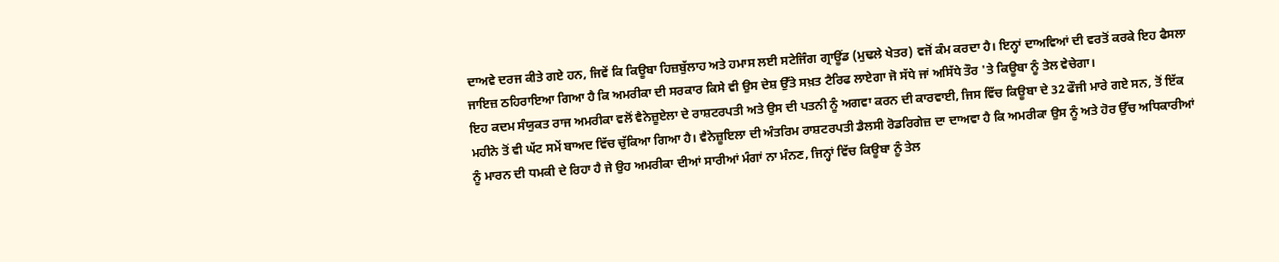ਦਾਅਵੇ ਦਰਜ ਕੀਤੇ ਗਏ ਹਨ, ਜਿਵੇਂ ਕਿ ਕਿਊਬਾ ਹਿਜ਼ਬੁੱਲਾਹ ਅਤੇ ਹਮਾਸ ਲਈ ਸਟੇਜਿੰਗ ਗ੍ਰਾਊਂਡ (ਮੁਢਲੇ ਖੇਤਰ) ਵਜੋਂ ਕੰਮ ਕਰਦਾ ਹੈ। ਇਨ੍ਹਾਂ ਦਾਅਵਿਆਂ ਦੀ ਵਰਤੋਂ ਕਰਕੇ ਇਹ ਫੈਸਲਾ ਜਾਇਜ਼ ਠਹਿਰਾਇਆ ਗਿਆ ਹੈ ਕਿ ਅਮਰੀਕਾ ਦੀ ਸਰਕਾਰ ਕਿਸੇ ਵੀ ਉਸ ਦੇਸ਼ ਉੱਤੇ ਸਖ਼ਤ ਟੈਰਿਫ ਲਾਏਗਾ ਜੋ ਸੱਧੇ ਜਾਂ ਅਸਿੱਧੇ ਤੌਰ 'ਤੇ ਕਿਊਬਾ ਨੂੰ ਤੇਲ ਵੇਚੇਗਾ।
ਇਹ ਕਦਮ ਸੰਯੁਕਤ ਰਾਜ ਅਮਰੀਕਾ ਵਲੋਂ ਵੈਨੇਜ਼ੂਏਲਾ ਦੇ ਰਾਸ਼ਟਰਪਤੀ ਅਤੇ ਉਸ ਦੀ ਪਤਨੀ ਨੂੰ ਅਗਵਾ ਕਰਨ ਦੀ ਕਾਰਵਾਈ, ਜਿਸ ਵਿੱਚ ਕਿਊਬਾ ਦੇ 32 ਫੌਜੀ ਮਾਰੇ ਗਏ ਸਨ, ਤੋਂ ਇੱਕ ਮਹੀਨੇ ਤੋਂ ਵੀ ਘੱਟ ਸਮੇਂ ਬਾਅਦ ਵਿੱਚ ਚੁੱਕਿਆ ਗਿਆ ਹੈ। ਵੈਨੇਜ਼ੂਇਲਾ ਦੀ ਅੰਤਰਿਮ ਰਾਸ਼ਟਰਪਤੀ ਡੈਲਸੀ ਰੋਡਰਿਗੇਜ਼ ਦਾ ਦਾਅਵਾ ਹੈ ਕਿ ਅਮਰੀਕਾ ਉਸ ਨੂੰ ਅਤੇ ਹੋਰ ਉੱਚ ਅਧਿਕਾਰੀਆਂ ਨੂੰ ਮਾਰਨ ਦੀ ਧਮਕੀ ਦੇ ਰਿਹਾ ਹੈ ਜੇ ਉਹ ਅਮਰੀਕਾ ਦੀਆਂ ਸਾਰੀਆਂ ਮੰਗਾਂ ਨਾ ਮੰਨਣ, ਜਿਨ੍ਹਾਂ ਵਿੱਚ ਕਿਊਬਾ ਨੂੰ ਤੇਲ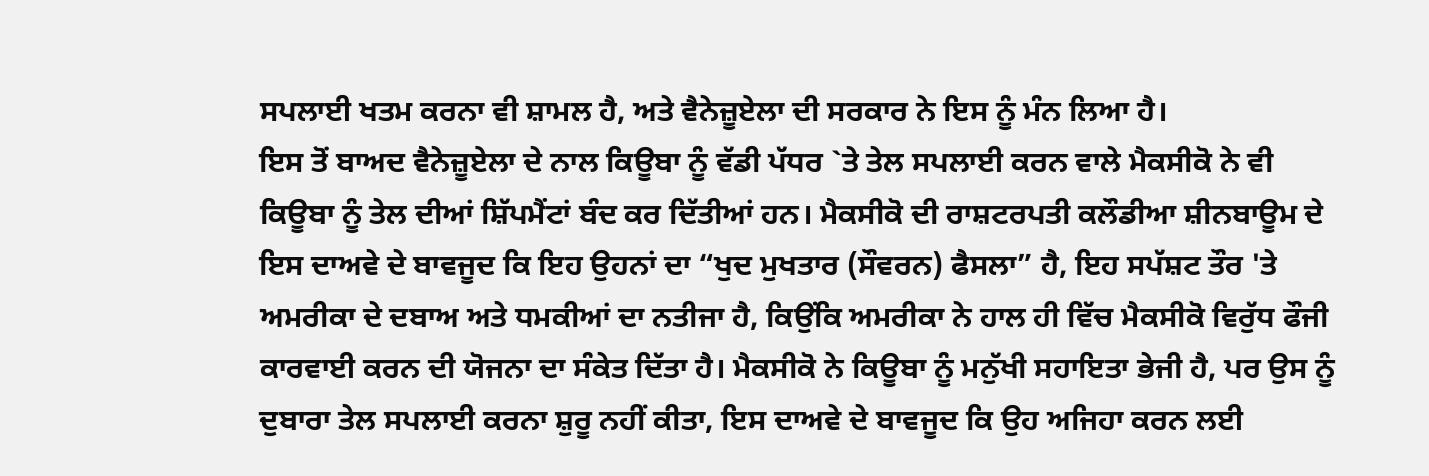ਸਪਲਾਈ ਖਤਮ ਕਰਨਾ ਵੀ ਸ਼ਾਮਲ ਹੈ, ਅਤੇ ਵੈਨੇਜ਼ੂਏਲਾ ਦੀ ਸਰਕਾਰ ਨੇ ਇਸ ਨੂੰ ਮੰਨ ਲਿਆ ਹੈ।
ਇਸ ਤੋਂ ਬਾਅਦ ਵੈਨੇਜ਼ੂਏਲਾ ਦੇ ਨਾਲ ਕਿਊਬਾ ਨੂੰ ਵੱਡੀ ਪੱਧਰ `ਤੇ ਤੇਲ ਸਪਲਾਈ ਕਰਨ ਵਾਲੇ ਮੈਕਸੀਕੋ ਨੇ ਵੀ ਕਿਊਬਾ ਨੂੰ ਤੇਲ ਦੀਆਂ ਸ਼ਿੱਪਮੈਂਟਾਂ ਬੰਦ ਕਰ ਦਿੱਤੀਆਂ ਹਨ। ਮੈਕਸੀਕੋ ਦੀ ਰਾਸ਼ਟਰਪਤੀ ਕਲੌਡੀਆ ਸ਼ੀਨਬਾਊਮ ਦੇ ਇਸ ਦਾਅਵੇ ਦੇ ਬਾਵਜੂਦ ਕਿ ਇਹ ਉਹਨਾਂ ਦਾ “ਖੁਦ ਮੁਖਤਾਰ (ਸੌਵਰਨ) ਫੈਸਲਾ” ਹੈ, ਇਹ ਸਪੱਸ਼ਟ ਤੌਰ 'ਤੇ ਅਮਰੀਕਾ ਦੇ ਦਬਾਅ ਅਤੇ ਧਮਕੀਆਂ ਦਾ ਨਤੀਜਾ ਹੈ, ਕਿਉਂਕਿ ਅਮਰੀਕਾ ਨੇ ਹਾਲ ਹੀ ਵਿੱਚ ਮੈਕਸੀਕੋ ਵਿਰੁੱਧ ਫੌਜੀ ਕਾਰਵਾਈ ਕਰਨ ਦੀ ਯੋਜਨਾ ਦਾ ਸੰਕੇਤ ਦਿੱਤਾ ਹੈ। ਮੈਕਸੀਕੋ ਨੇ ਕਿਊਬਾ ਨੂੰ ਮਨੁੱਖੀ ਸਹਾਇਤਾ ਭੇਜੀ ਹੈ, ਪਰ ਉਸ ਨੂੰ ਦੁਬਾਰਾ ਤੇਲ ਸਪਲਾਈ ਕਰਨਾ ਸ਼ੁਰੂ ਨਹੀਂ ਕੀਤਾ, ਇਸ ਦਾਅਵੇ ਦੇ ਬਾਵਜੂਦ ਕਿ ਉਹ ਅਜਿਹਾ ਕਰਨ ਲਈ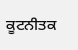ਕੂਟਨੀਤਕ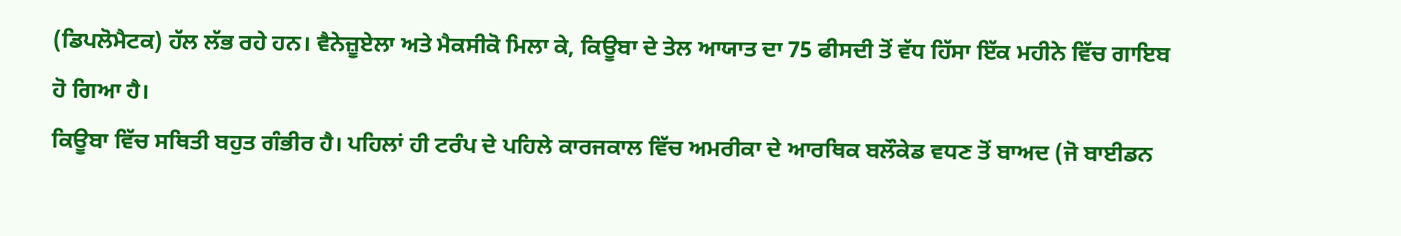(ਡਿਪਲੋਮੈਟਕ) ਹੱਲ ਲੱਭ ਰਹੇ ਹਨ। ਵੈਨੇਜ਼ੂਏਲਾ ਅਤੇ ਮੈਕਸੀਕੋ ਮਿਲਾ ਕੇ, ਕਿਊਬਾ ਦੇ ਤੇਲ ਆਯਾਤ ਦਾ 75 ਫੀਸਦੀ ਤੋਂ ਵੱਧ ਹਿੱਸਾ ਇੱਕ ਮਹੀਨੇ ਵਿੱਚ ਗਾਇਬ ਹੋ ਗਿਆ ਹੈ।
ਕਿਊਬਾ ਵਿੱਚ ਸਥਿਤੀ ਬਹੁਤ ਗੰਭੀਰ ਹੈ। ਪਹਿਲਾਂ ਹੀ ਟਰੰਪ ਦੇ ਪਹਿਲੇ ਕਾਰਜਕਾਲ ਵਿੱਚ ਅਮਰੀਕਾ ਦੇ ਆਰਥਿਕ ਬਲੌਕੇਡ ਵਧਣ ਤੋਂ ਬਾਅਦ (ਜੋ ਬਾਈਡਨ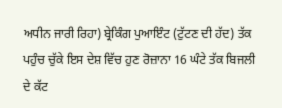ਅਧੀਨ ਜਾਰੀ ਰਿਹਾ) ਬ੍ਰੇਕਿੰਗ ਪੁਆਇੰਟ (ਟੁੱਟਣ ਦੀ ਹੱਦ) ਤੱਕ ਪਹੁੰਚ ਚੁੱਕੇ ਇਸ ਦੇਸ਼ ਵਿੱਚ ਹੁਣ ਰੋਜ਼ਾਨਾ 16 ਘੰਟੇ ਤੱਕ ਬਿਜਲੀ ਦੇ ਕੱਟ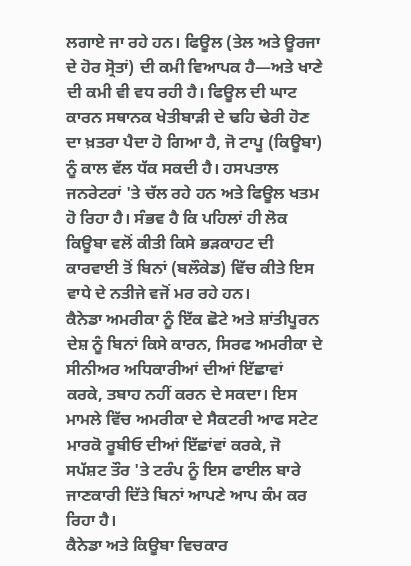ਲਗਾਏ ਜਾ ਰਹੇ ਹਨ। ਫਿਊਲ (ਤੇਲ ਅਤੇ ਊਰਜਾ ਦੇ ਹੋਰ ਸ੍ਰੋਤਾਂ) ਦੀ ਕਮੀ ਵਿਆਪਕ ਹੈ—ਅਤੇ ਖਾਣੇ ਦੀ ਕਮੀ ਵੀ ਵਧ ਰਹੀ ਹੈ। ਫਿਊਲ ਦੀ ਘਾਟ ਕਾਰਨ ਸਥਾਨਕ ਖੇਤੀਬਾੜੀ ਦੇ ਢਹਿ ਢੇਰੀ ਹੋਣ ਦਾ ਖ਼ਤਰਾ ਪੈਦਾ ਹੋ ਗਿਆ ਹੈ, ਜੋ ਟਾਪੂ (ਕਿਊਬਾ) ਨੂੰ ਕਾਲ ਵੱਲ ਧੱਕ ਸਕਦੀ ਹੈ। ਹਸਪਤਾਲ ਜਨਰੇਟਰਾਂ 'ਤੇ ਚੱਲ ਰਹੇ ਹਨ ਅਤੇ ਫਿਊਲ ਖਤਮ ਹੋ ਰਿਹਾ ਹੈ। ਸੰਭਵ ਹੈ ਕਿ ਪਹਿਲਾਂ ਹੀ ਲੋਕ ਕਿਊਬਾ ਵਲੋਂ ਕੀਤੀ ਕਿਸੇ ਭੜਕਾਹਟ ਦੀ ਕਾਰਵਾਈ ਤੋਂ ਬਿਨਾਂ (ਬਲੌਕੇਡ) ਵਿੱਚ ਕੀਤੇ ਇਸ ਵਾਧੇ ਦੇ ਨਤੀਜੇ ਵਜੋਂ ਮਰ ਰਹੇ ਹਨ।
ਕੈਨੇਡਾ ਅਮਰੀਕਾ ਨੂੰ ਇੱਕ ਛੋਟੇ ਅਤੇ ਸ਼ਾਂਤੀਪੂਰਨ ਦੇਸ਼ ਨੂੰ ਬਿਨਾਂ ਕਿਸੇ ਕਾਰਨ, ਸਿਰਫ ਅਮਰੀਕਾ ਦੇ ਸੀਨੀਅਰ ਅਧਿਕਾਰੀਆਂ ਦੀਆਂ ਇੱਛਾਵਾਂ ਕਰਕੇ, ਤਬਾਹ ਨਹੀਂ ਕਰਨ ਦੇ ਸਕਦਾ। ਇਸ ਮਾਮਲੇ ਵਿੱਚ ਅਮਰੀਕਾ ਦੇ ਸੈਕਟਰੀ ਆਫ ਸਟੇਟ ਮਾਰਕੋ ਰੂਬੀਓ ਦੀਆਂ ਇੱਛਾਂਵਾਂ ਕਰਕੇ, ਜੋ ਸਪੱਸ਼ਟ ਤੌਰ 'ਤੇ ਟਰੰਪ ਨੂੰ ਇਸ ਫਾਈਲ ਬਾਰੇ ਜਾਣਕਾਰੀ ਦਿੱਤੇ ਬਿਨਾਂ ਆਪਣੇ ਆਪ ਕੰਮ ਕਰ ਰਿਹਾ ਹੈ।
ਕੈਨੇਡਾ ਅਤੇ ਕਿਊਬਾ ਵਿਚਕਾਰ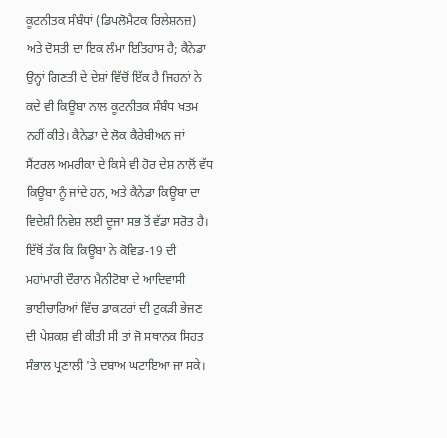ਕੂਟਨੀਤਕ ਸੰਬੰਧਾਂ (ਡਿਪਲੋਮੈਟਕ ਰਿਲੇਸ਼ਨਜ਼) ਅਤੇ ਦੋਸਤੀ ਦਾ ਇਕ ਲੰਮਾ ਇਤਿਹਾਸ ਹੈ; ਕੈਨੇਡਾ ਉਨ੍ਹਾਂ ਗਿਣਤੀ ਦੇ ਦੇਸ਼ਾਂ ਵਿੱਚੋਂ ਇੱਕ ਹੈ ਜਿਹਨਾਂ ਨੇ ਕਦੇ ਵੀ ਕਿਊਬਾ ਨਾਲ ਕੂਟਨੀਤਕ ਸੰਬੰਧ ਖਤਮ ਨਹੀਂ ਕੀਤੇ। ਕੈਨੇਡਾ ਦੇ ਲੋਕ ਕੈਰੇਬੀਅਨ ਜਾਂ ਸੈਂਟਰਲ ਅਮਰੀਕਾ ਦੇ ਕਿਸੇ ਵੀ ਹੋਰ ਦੇਸ਼ ਨਾਲੋਂ ਵੱਧ ਕਿਊਬਾ ਨੂੰ ਜਾਂਦੇ ਹਨ, ਅਤੇ ਕੈਨੇਡਾ ਕਿਊਬਾ ਦਾ ਵਿਦੇਸ਼ੀ ਨਿਵੇਸ਼ ਲਈ ਦੂਜਾ ਸਭ ਤੋਂ ਵੱਡਾ ਸਰੋਤ ਹੈ। ਇੱਥੋਂ ਤੱਕ ਕਿ ਕਿਊਬਾ ਨੇ ਕੋਵਿਡ-19 ਦੀ ਮਹਾਂਮਾਰੀ ਦੌਰਾਨ ਮੈਨੀਟੋਬਾ ਦੇ ਆਦਿਵਾਸੀ ਭਾਈਚਾਰਿਆਂ ਵਿੱਚ ਡਾਕਟਰਾਂ ਦੀ ਟੁਕੜੀ ਭੇਜਣ ਦੀ ਪੇਸ਼ਕਸ਼ ਵੀ ਕੀਤੀ ਸੀ ਤਾਂ ਜੋ ਸਥਾਨਕ ਸਿਹਤ ਸੰਭਾਲ ਪ੍ਰਣਾਲੀ 'ਤੇ ਦਬਾਅ ਘਟਾਇਆ ਜਾ ਸਕੇ।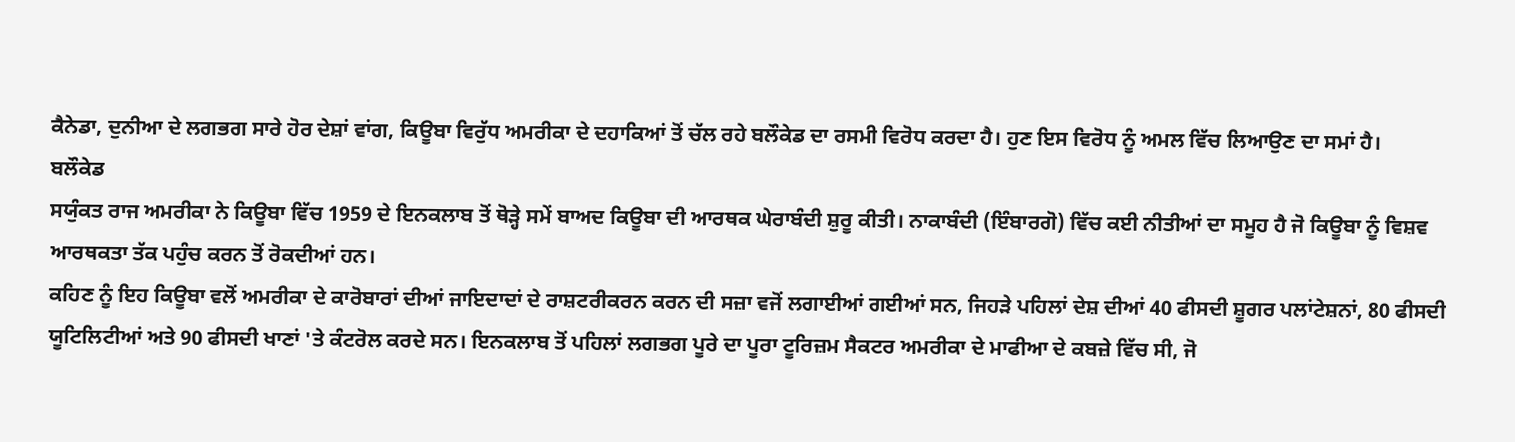ਕੈਨੇਡਾ, ਦੁਨੀਆ ਦੇ ਲਗਭਗ ਸਾਰੇ ਹੋਰ ਦੇਸ਼ਾਂ ਵਾਂਗ, ਕਿਊਬਾ ਵਿਰੁੱਧ ਅਮਰੀਕਾ ਦੇ ਦਹਾਕਿਆਂ ਤੋਂ ਚੱਲ ਰਹੇ ਬਲੌਕੇਡ ਦਾ ਰਸਮੀ ਵਿਰੋਧ ਕਰਦਾ ਹੈ। ਹੁਣ ਇਸ ਵਿਰੋਧ ਨੂੰ ਅਮਲ ਵਿੱਚ ਲਿਆਉਣ ਦਾ ਸਮਾਂ ਹੈ।
ਬਲੌਕੇਡ
ਸਯੁੰਕਤ ਰਾਜ ਅਮਰੀਕਾ ਨੇ ਕਿਊਬਾ ਵਿੱਚ 1959 ਦੇ ਇਨਕਲਾਬ ਤੋਂ ਥੋੜ੍ਹੇ ਸਮੇਂ ਬਾਅਦ ਕਿਊਬਾ ਦੀ ਆਰਥਕ ਘੇਰਾਬੰਦੀ ਸ਼ੁਰੂ ਕੀਤੀ। ਨਾਕਾਬੰਦੀ (ਇੰਬਾਰਗੋ) ਵਿੱਚ ਕਈ ਨੀਤੀਆਂ ਦਾ ਸਮੂਹ ਹੈ ਜੋ ਕਿਊਬਾ ਨੂੰ ਵਿਸ਼ਵ ਆਰਥਕਤਾ ਤੱਕ ਪਹੁੰਚ ਕਰਨ ਤੋਂ ਰੋਕਦੀਆਂ ਹਨ।
ਕਹਿਣ ਨੂੰ ਇਹ ਕਿਊਬਾ ਵਲੋਂ ਅਮਰੀਕਾ ਦੇ ਕਾਰੋਬਾਰਾਂ ਦੀਆਂ ਜਾਇਦਾਦਾਂ ਦੇ ਰਾਸ਼ਟਰੀਕਰਨ ਕਰਨ ਦੀ ਸਜ਼ਾ ਵਜੋਂ ਲਗਾਈਆਂ ਗਈਆਂ ਸਨ, ਜਿਹੜੇ ਪਹਿਲਾਂ ਦੇਸ਼ ਦੀਆਂ 40 ਫੀਸਦੀ ਸ਼ੂਗਰ ਪਲਾਂਟੇਸ਼ਨਾਂ, 80 ਫੀਸਦੀ ਯੂਟਿਲਿਟੀਆਂ ਅਤੇ 90 ਫੀਸਦੀ ਖਾਣਾਂ 'ਤੇ ਕੰਟਰੋਲ ਕਰਦੇ ਸਨ। ਇਨਕਲਾਬ ਤੋਂ ਪਹਿਲਾਂ ਲਗਭਗ ਪੂਰੇ ਦਾ ਪੂਰਾ ਟੂਰਿਜ਼ਮ ਸੈਕਟਰ ਅਮਰੀਕਾ ਦੇ ਮਾਫੀਆ ਦੇ ਕਬਜ਼ੇ ਵਿੱਚ ਸੀ, ਜੋ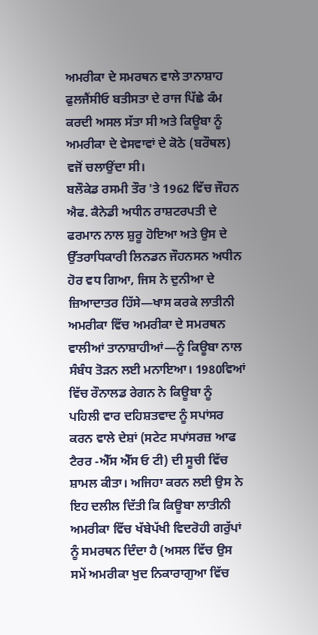ਅਮਰੀਕਾ ਦੇ ਸਮਰਥਨ ਵਾਲੇ ਤਾਨਾਸ਼ਾਹ ਫੁਲਜੈਂਸੀਓ ਬਤੀਸਤਾ ਦੇ ਰਾਜ ਪਿੱਛੇ ਕੰਮ ਕਰਦੀ ਅਸਲ ਸੱਤਾ ਸੀ ਅਤੇ ਕਿਊਬਾ ਨੂੰ ਅਮਰੀਕਾ ਦੇ ਵੇਸਵਾਵਾਂ ਦੇ ਕੋਠੇ (ਬਰੌਥਲ) ਵਜੋਂ ਚਲਾਉਂਦਾ ਸੀ।
ਬਲੌਕੇਡ ਰਸਮੀ ਤੌਰ 'ਤੇ 1962 ਵਿੱਚ ਜੌਹਨ ਐਫ. ਕੈਨੇਡੀ ਅਧੀਨ ਰਾਸ਼ਟਰਪਤੀ ਦੇ ਫਰਮਾਨ ਨਾਲ ਸ਼ੁਰੂ ਹੋਇਆ ਅਤੇ ਉਸ ਦੇ ਉੱਤਰਾਧਿਕਾਰੀ ਲਿਨਡਨ ਜੌਹਨਸਨ ਅਧੀਨ ਹੋਰ ਵਧ ਗਿਆ, ਜਿਸ ਨੇ ਦੁਨੀਆ ਦੇ ਜ਼ਿਆਦਾਤਰ ਹਿੱਸੇ—ਖਾਸ ਕਰਕੇ ਲਾਤੀਨੀ ਅਮਰੀਕਾ ਵਿੱਚ ਅਮਰੀਕਾ ਦੇ ਸਮਰਥਨ ਵਾਲੀਆਂ ਤਾਨਾਸ਼ਾਹੀਆਂ—ਨੂੰ ਕਿਊਬਾ ਨਾਲ ਸੰਬੰਧ ਤੋੜਨ ਲਈ ਮਨਾਇਆ। 1980ਵਿਆਂ ਵਿੱਚ ਰੌਨਾਲਡ ਰੇਗਨ ਨੇ ਕਿਊਬਾ ਨੂੰ ਪਹਿਲੀ ਵਾਰ ਦਹਿਸ਼ਤਵਾਦ ਨੂੰ ਸਪਾਂਸਰ ਕਰਨ ਵਾਲੇ ਦੇਸ਼ਾਂ (ਸਟੇਟ ਸਪਾਂਸਰਜ਼ ਆਫ ਟੈਰਰ -ਐੱਸ ਐੱਸ ਓ ਟੀ) ਦੀ ਸੂਚੀ ਵਿੱਚ ਸ਼ਾਮਲ ਕੀਤਾ। ਅਜਿਹਾ ਕਰਨ ਲਈ ਉਸ ਨੇ ਇਹ ਦਲੀਲ ਦਿੱਤੀ ਕਿ ਕਿਊਬਾ ਲਾਤੀਨੀ ਅਮਰੀਕਾ ਵਿੱਚ ਖੱਬੇਪੱਖੀ ਵਿਦਰੋਹੀ ਗਰੁੱਪਾਂ ਨੂੰ ਸਮਰਥਨ ਦਿੰਦਾ ਹੈ (ਅਸਲ ਵਿੱਚ ਉਸ ਸਮੇਂ ਅਮਰੀਕਾ ਖੁਦ ਨਿਕਾਰਾਗੁਆ ਵਿੱਚ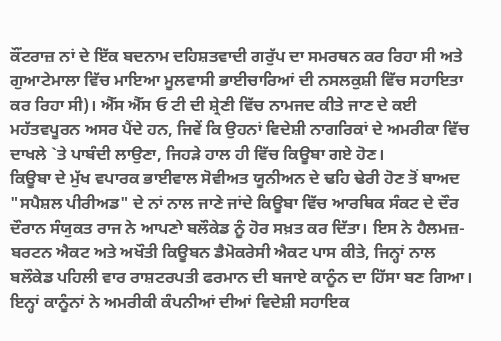ਕੌਂਟਰਾਜ਼ ਨਾਂ ਦੇ ਇੱਕ ਬਦਨਾਮ ਦਹਿਸ਼ਤਵਾਦੀ ਗਰੁੱਪ ਦਾ ਸਮਰਥਨ ਕਰ ਰਿਹਾ ਸੀ ਅਤੇ ਗੁਆਟੇਮਾਲਾ ਵਿੱਚ ਮਾਇਆ ਮੂਲਵਾਸੀ ਭਾਈਚਾਰਿਆਂ ਦੀ ਨਸਲਕੁਸ਼ੀ ਵਿੱਚ ਸਹਾਇਤਾ ਕਰ ਰਿਹਾ ਸੀ)। ਐੱਸ ਐੱਸ ਓ ਟੀ ਦੀ ਸ਼੍ਰੇਣੀ ਵਿੱਚ ਨਾਮਜਦ ਕੀਤੇ ਜਾਣ ਦੇ ਕਈ ਮਹੱਤਵਪੂਰਨ ਅਸਰ ਪੈਂਦੇ ਹਨ, ਜਿਵੇਂ ਕਿ ਉਹਨਾਂ ਵਿਦੇਸ਼ੀ ਨਾਗਰਿਕਾਂ ਦੇ ਅਮਰੀਕਾ ਵਿੱਚ ਦਾਖਲੇ `ਤੇ ਪਾਬੰਦੀ ਲਾਉਣਾ, ਜਿਹੜੇ ਹਾਲ ਹੀ ਵਿੱਚ ਕਿਊਬਾ ਗਏ ਹੋਣ।
ਕਿਊਬਾ ਦੇ ਮੁੱਖ ਵਪਾਰਕ ਭਾਈਵਾਲ ਸੋਵੀਅਤ ਯੂਨੀਅਨ ਦੇ ਢਹਿ ਢੇਰੀ ਹੋਣ ਤੋਂ ਬਾਅਦ "ਸਪੈਸ਼ਲ ਪੀਰੀਅਡ" ਦੇ ਨਾਂ ਨਾਲ ਜਾਣੇ ਜਾਂਦੇ ਕਿਊਬਾ ਵਿੱਚ ਆਰਥਿਕ ਸੰਕਟ ਦੇ ਦੌਰ ਦੌਰਾਨ ਸੰਯੁਕਤ ਰਾਜ ਨੇ ਆਪਣਾੇ ਬਲੌਕੇਡ ਨੂੰ ਹੋਰ ਸਖ਼ਤ ਕਰ ਦਿੱਤਾ। ਇਸ ਨੇ ਹੈਲਮਜ਼-ਬਰਟਨ ਐਕਟ ਅਤੇ ਅਖੌਤੀ ਕਿਊਬਨ ਡੈਮੋਕਰੇਸੀ ਐਕਟ ਪਾਸ ਕੀਤੇ, ਜਿਨ੍ਹਾਂ ਨਾਲ ਬਲੌਕੇਡ ਪਹਿਲੀ ਵਾਰ ਰਾਸ਼ਟਰਪਤੀ ਫਰਮਾਨ ਦੀ ਬਜਾਏ ਕਾਨੂੰਨ ਦਾ ਹਿੱਸਾ ਬਣ ਗਿਆ। ਇਨ੍ਹਾਂ ਕਾਨੂੰਨਾਂ ਨੇ ਅਮਰੀਕੀ ਕੰਪਨੀਆਂ ਦੀਆਂ ਵਿਦੇਸ਼ੀ ਸਹਾਇਕ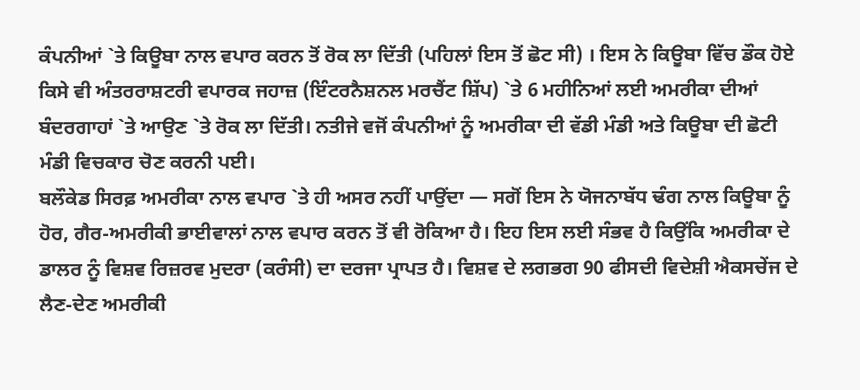ਕੰਪਨੀਆਂ `ਤੇ ਕਿਊਬਾ ਨਾਲ ਵਪਾਰ ਕਰਨ ਤੋਂ ਰੋਕ ਲਾ ਦਿੱਤੀ (ਪਹਿਲਾਂ ਇਸ ਤੋਂ ਛੋਟ ਸੀ) । ਇਸ ਨੇ ਕਿਊਬਾ ਵਿੱਚ ਡੌਕ ਹੋਏ ਕਿਸੇ ਵੀ ਅੰਤਰਰਾਸ਼ਟਰੀ ਵਪਾਰਕ ਜਹਾਜ਼ (ਇੰਟਰਨੈਸ਼ਨਲ ਮਰਚੈਂਟ ਸ਼ਿੱਪ) `ਤੇ 6 ਮਹੀਨਿਆਂ ਲਈ ਅਮਰੀਕਾ ਦੀਆਂ ਬੰਦਰਗਾਹਾਂ `ਤੇ ਆਉਣ `ਤੇ ਰੋਕ ਲਾ ਦਿੱਤੀ। ਨਤੀਜੇ ਵਜੋਂ ਕੰਪਨੀਆਂ ਨੂੰ ਅਮਰੀਕਾ ਦੀ ਵੱਡੀ ਮੰਡੀ ਅਤੇ ਕਿਊਬਾ ਦੀ ਛੋਟੀ ਮੰਡੀ ਵਿਚਕਾਰ ਚੋਣ ਕਰਨੀ ਪਈ।
ਬਲੌਕੇਡ ਸਿਰਫ਼ ਅਮਰੀਕਾ ਨਾਲ ਵਪਾਰ `ਤੇ ਹੀ ਅਸਰ ਨਹੀਂ ਪਾਉਂਦਾ — ਸਗੋਂ ਇਸ ਨੇ ਯੋਜਨਾਬੱਧ ਢੰਗ ਨਾਲ ਕਿਊਬਾ ਨੂੰ ਹੋਰ, ਗੈਰ-ਅਮਰੀਕੀ ਭਾਈਵਾਲਾਂ ਨਾਲ ਵਪਾਰ ਕਰਨ ਤੋਂ ਵੀ ਰੋਕਿਆ ਹੈ। ਇਹ ਇਸ ਲਈ ਸੰਭਵ ਹੈ ਕਿਉਂਕਿ ਅਮਰੀਕਾ ਦੇ ਡਾਲਰ ਨੂੰ ਵਿਸ਼ਵ ਰਿਜ਼ਰਵ ਮੁਦਰਾ (ਕਰੰਸੀ) ਦਾ ਦਰਜਾ ਪ੍ਰਾਪਤ ਹੈ। ਵਿਸ਼ਵ ਦੇ ਲਗਭਗ 90 ਫੀਸਦੀ ਵਿਦੇਸ਼ੀ ਐਕਸਚੇਂਜ ਦੇ ਲੈਣ-ਦੇਣ ਅਮਰੀਕੀ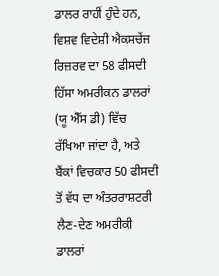ਡਾਲਰ ਰਾਹੀਂ ਹੁੰਦੇ ਹਨ, ਵਿਸ਼ਵ ਵਿਦੇਸ਼ੀ ਐਕਸਚੇਂਜ ਰਿਜ਼ਰਵ ਦਾ 58 ਫੀਸਦੀ ਹਿੱਸਾ ਅਮਰੀਕਨ ਡਾਲਰਾਂ (ਯੂ ਐੱਸ ਡੀ) ਵਿੱਚ ਰੱਖਿਆ ਜਾਂਦਾ ਹੈ, ਅਤੇ ਬੈਂਕਾਂ ਵਿਚਕਾਰ 50 ਫੀਸਦੀ ਤੋਂ ਵੱਧ ਦਾ ਅੰਤਰਰਾਸ਼ਟਰੀ ਲੈਣ-ਦੇਣ ਅਮਰੀਕੀ ਡਾਲਰਾਂ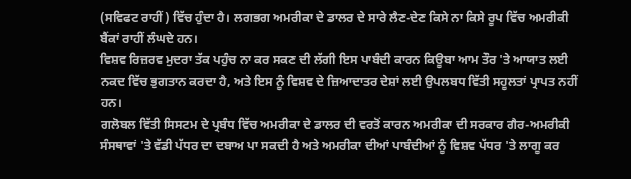(ਸਵਿਫਟ ਰਾਹੀਂ) ਵਿੱਚ ਹੁੰਦਾ ਹੈ। ਲਗਭਗ ਅਮਰੀਕਾ ਦੇ ਡਾਲਰ ਦੇ ਸਾਰੇ ਲੈਣ-ਦੇਣ ਕਿਸੇ ਨਾ ਕਿਸੇ ਰੂਪ ਵਿੱਚ ਅਮਰੀਕੀ ਬੈਂਕਾਂ ਰਾਹੀਂ ਲੰਘਦੇ ਹਨ।
ਵਿਸ਼ਵ ਰਿਜ਼ਰਵ ਮੁਦਰਾ ਤੱਕ ਪਹੁੰਚ ਨਾ ਕਰ ਸਕਣ ਦੀ ਲੱਗੀ ਇਸ ਪਾਬੰਦੀ ਕਾਰਨ ਕਿਊਬਾ ਆਮ ਤੌਰ 'ਤੇ ਆਯਾਤ ਲਈ ਨਕਦ ਵਿੱਚ ਭੁਗਤਾਨ ਕਰਦਾ ਹੈ, ਅਤੇ ਇਸ ਨੂੰ ਵਿਸ਼ਵ ਦੇ ਜ਼ਿਆਦਾਤਰ ਦੇਸ਼ਾਂ ਲਈ ਉਪਲਬਧ ਵਿੱਤੀ ਸਹੂਲਤਾਂ ਪ੍ਰਾਪਤ ਨਹੀਂ ਹਨ।
ਗਲੋਬਲ ਵਿੱਤੀ ਸਿਸਟਮ ਦੇ ਪ੍ਰਬੰਧ ਵਿੱਚ ਅਮਰੀਕਾ ਦੇ ਡਾਲਰ ਦੀ ਵਰਤੋਂ ਕਾਰਨ ਅਮਰੀਕਾ ਦੀ ਸਰਕਾਰ ਗੈਰ-ਅਮਰੀਕੀ ਸੰਸਥਾਵਾਂ 'ਤੇ ਵੱਡੀ ਪੱਧਰ ਦਾ ਦਬਾਅ ਪਾ ਸਕਦੀ ਹੈ ਅਤੇ ਅਮਰੀਕਾ ਦੀਆਂ ਪਾਬੰਦੀਆਂ ਨੂੰ ਵਿਸ਼ਵ ਪੱਧਰ 'ਤੇ ਲਾਗੂ ਕਰ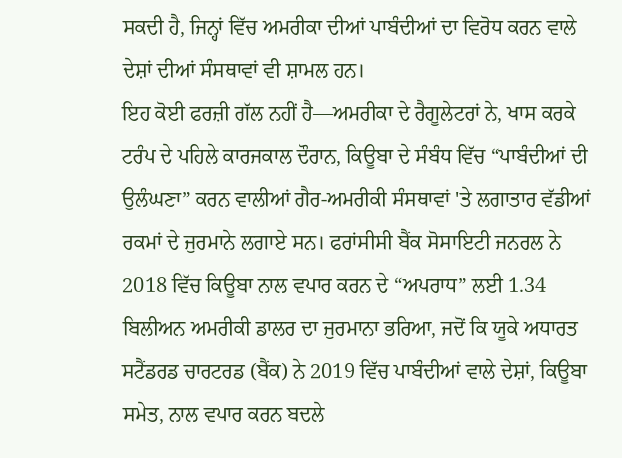ਸਕਦੀ ਹੈ, ਜਿਨ੍ਹਾਂ ਵਿੱਚ ਅਮਰੀਕਾ ਦੀਆਂ ਪਾਬੰਦੀਆਂ ਦਾ ਵਿਰੋਧ ਕਰਨ ਵਾਲੇ ਦੇਸ਼ਾਂ ਦੀਆਂ ਸੰਸਥਾਵਾਂ ਵੀ ਸ਼ਾਮਲ ਹਨ।
ਇਹ ਕੋਈ ਫਰਜ਼ੀ ਗੱਲ ਨਹੀਂ ਹੈ—ਅਮਰੀਕਾ ਦੇ ਰੈਗੂਲੇਟਰਾਂ ਨੇ, ਖਾਸ ਕਰਕੇ ਟਰੰਪ ਦੇ ਪਹਿਲੇ ਕਾਰਜਕਾਲ ਦੌਰਾਨ, ਕਿਊਬਾ ਦੇ ਸੰਬੰਧ ਵਿੱਚ “ਪਾਬੰਦੀਆਂ ਦੀ ਉਲੰਘਣਾ” ਕਰਨ ਵਾਲੀਆਂ ਗੈਰ-ਅਮਰੀਕੀ ਸੰਸਥਾਵਾਂ 'ਤੇ ਲਗਾਤਾਰ ਵੱਡੀਆਂ ਰਕਮਾਂ ਦੇ ਜੁਰਮਾਨੇ ਲਗਾਏ ਸਨ। ਫਰਾਂਸੀਸੀ ਬੈਂਕ ਸੋਸਾਇਟੀ ਜਨਰਲ ਨੇ 2018 ਵਿੱਚ ਕਿਊਬਾ ਨਾਲ ਵਪਾਰ ਕਰਨ ਦੇ “ਅਪਰਾਧ” ਲਈ 1.34 ਬਿਲੀਅਨ ਅਮਰੀਕੀ ਡਾਲਰ ਦਾ ਜੁਰਮਾਨਾ ਭਰਿਆ, ਜਦੋਂ ਕਿ ਯੂਕੇ ਅਧਾਰਤ ਸਟੈਂਡਰਡ ਚਾਰਟਰਡ (ਬੈਂਕ) ਨੇ 2019 ਵਿੱਚ ਪਾਬੰਦੀਆਂ ਵਾਲੇ ਦੇਸ਼ਾਂ, ਕਿਊਬਾ ਸਮੇਤ, ਨਾਲ ਵਪਾਰ ਕਰਨ ਬਦਲੇ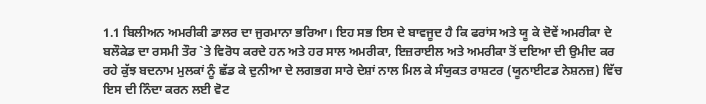1.1 ਬਿਲੀਅਨ ਅਮਰੀਕੀ ਡਾਲਰ ਦਾ ਜੁਰਮਾਨਾ ਭਰਿਆ। ਇਹ ਸਭ ਇਸ ਦੇ ਬਾਵਜੂਦ ਹੈ ਕਿ ਫਰਾਂਸ ਅਤੇ ਯੂ ਕੇ ਦੋਵੇਂ ਅਮਰੀਕਾ ਦੇ ਬਲੌਕੇਡ ਦਾ ਰਸਮੀ ਤੌਰ `ਤੇ ਵਿਰੋਧ ਕਰਦੇ ਹਨ ਅਤੇ ਹਰ ਸਾਲ ਅਮਰੀਕਾ, ਇਜ਼ਰਾਈਲ ਅਤੇ ਅਮਰੀਕਾ ਤੋਂ ਦਇਆ ਦੀ ਉਮੀਦ ਕਰ ਰਹੇ ਕੁੱਝ ਬਦਨਾਮ ਮੁਲਕਾਂ ਨੂੰ ਛੱਡ ਕੇ ਦੁਨੀਆ ਦੇ ਲਗਭਗ ਸਾਰੇ ਦੇਸ਼ਾਂ ਨਾਲ ਮਿਲ ਕੇ ਸੰਯੁਕਤ ਰਾਸ਼ਟਰ (ਯੂਨਾਈਟਡ ਨੇਸ਼ਨਜ਼) ਵਿੱਚ ਇਸ ਦੀ ਨਿੰਦਾ ਕਰਨ ਲਈ ਵੋਟ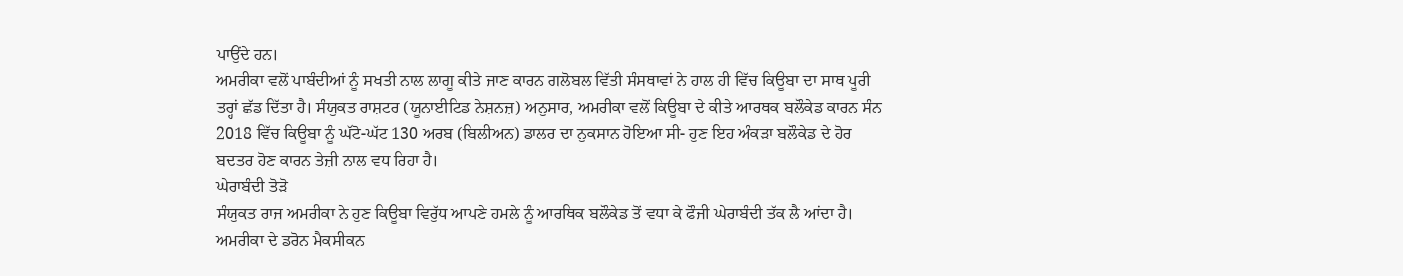ਪਾਉਂਦੇ ਹਨ।
ਅਮਰੀਕਾ ਵਲੋਂ ਪਾਬੰਦੀਆਂ ਨੂੰ ਸਖਤੀ ਨਾਲ ਲਾਗੂ ਕੀਤੇ ਜਾਣ ਕਾਰਨ ਗਲੋਬਲ ਵਿੱਤੀ ਸੰਸਥਾਵਾਂ ਨੇ ਹਾਲ ਹੀ ਵਿੱਚ ਕਿਊਬਾ ਦਾ ਸਾਥ ਪੂਰੀ ਤਰ੍ਹਾਂ ਛੱਡ ਦਿੱਤਾ ਹੈ। ਸੰਯੁਕਤ ਰਾਸ਼ਟਰ (ਯੂਨਾਈਟਿਡ ਨੇਸ਼ਨਜ਼) ਅਨੁਸਾਰ, ਅਮਰੀਕਾ ਵਲੋਂ ਕਿਊਬਾ ਦੇ ਕੀਤੇ ਆਰਥਕ ਬਲੌਕੇਡ ਕਾਰਨ ਸੰਨ 2018 ਵਿੱਚ ਕਿਊਬਾ ਨੂੰ ਘੱਟੋ-ਘੱਟ 130 ਅਰਬ (ਬਿਲੀਅਨ) ਡਾਲਰ ਦਾ ਨੁਕਸਾਨ ਹੋਇਆ ਸੀ- ਹੁਣ ਇਹ ਅੰਕੜਾ ਬਲੌਕੇਡ ਦੇ ਹੋਰ ਬਦਤਰ ਹੋਣ ਕਾਰਨ ਤੇਜ਼ੀ ਨਾਲ ਵਧ ਰਿਹਾ ਹੈ।
ਘੇਰਾਬੰਦੀ ਤੋੜੋ
ਸੰਯੁਕਤ ਰਾਜ ਅਮਰੀਕਾ ਨੇ ਹੁਣ ਕਿਊਬਾ ਵਿਰੁੱਧ ਆਪਣੇ ਹਮਲੇ ਨੂੰ ਆਰਥਿਕ ਬਲੌਕੇਡ ਤੋਂ ਵਧਾ ਕੇ ਫੌਜੀ ਘੇਰਾਬੰਦੀ ਤੱਕ ਲੈ ਆਂਦਾ ਹੈ। ਅਮਰੀਕਾ ਦੇ ਡਰੋਨ ਮੈਕਸੀਕਨ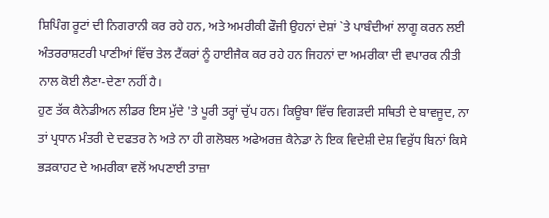ਸ਼ਿਪਿੰਗ ਰੂਟਾਂ ਦੀ ਨਿਗਰਾਨੀ ਕਰ ਰਹੇ ਹਨ, ਅਤੇ ਅਮਰੀਕੀ ਫੌਜੀ ਉਹਨਾਂ ਦੇਸ਼ਾਂ `ਤੇ ਪਾਬੰਦੀਆਂ ਲਾਗੂ ਕਰਨ ਲਈ ਅੰਤਰਰਾਸ਼ਟਰੀ ਪਾਣੀਆਂ ਵਿੱਚ ਤੇਲ ਟੈਂਕਰਾਂ ਨੂੰ ਹਾਈਜੈਕ ਕਰ ਰਹੇ ਹਨ ਜਿਹਨਾਂ ਦਾ ਅਮਰੀਕਾ ਦੀ ਵਪਾਰਕ ਨੀਤੀ ਨਾਲ ਕੋਈ ਲੈਣਾ-ਦੇਣਾ ਨਹੀਂ ਹੈ।
ਹੁਣ ਤੱਕ ਕੈਨੇਡੀਅਨ ਲੀਡਰ ਇਸ ਮੁੱਦੇ 'ਤੇ ਪੂਰੀ ਤਰ੍ਹਾਂ ਚੁੱਪ ਹਨ। ਕਿਊਬਾ ਵਿੱਚ ਵਿਗੜਦੀ ਸਥਿਤੀ ਦੇ ਬਾਵਜੂਦ, ਨਾ ਤਾਂ ਪ੍ਰਧਾਨ ਮੰਤਰੀ ਦੇ ਦਫਤਰ ਨੇ ਅਤੇ ਨਾ ਹੀ ਗਲੋਬਲ ਅਫੇਅਰਜ਼ ਕੈਨੇਡਾ ਨੇ ਇਕ ਵਿਦੇਸ਼ੀ ਦੇਸ਼ ਵਿਰੁੱਧ ਬਿਨਾਂ ਕਿਸੇ ਭੜਕਾਹਟ ਦੇ ਅਮਰੀਕਾ ਵਲੋਂ ਅਪਣਾਈ ਤਾਜ਼ਾ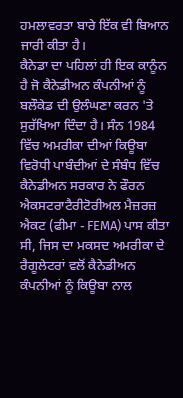ਹਮਲਾਵਰਤਾ ਬਾਰੇ ਇੱਕ ਵੀ ਬਿਆਨ ਜਾਰੀ ਕੀਤਾ ਹੈ।
ਕੈਨੇਡਾ ਦਾ ਪਹਿਲਾਂ ਹੀ ਇਕ ਕਾਨੂੰਨ ਹੈ ਜੋ ਕੈਨੇਡੀਅਨ ਕੰਪਨੀਆਂ ਨੂੰ ਬਲੌਕੇਡ ਦੀ ਉਲੰਘਣਾ ਕਰਨ 'ਤੇ ਸੁਰੱਖਿਆ ਦਿੰਦਾ ਹੈ। ਸੰਨ 1984 ਵਿੱਚ ਅਮਰੀਕਾ ਦੀਆਂ ਕਿਊਬਾ ਵਿਰੋਧੀ ਪਾਬੰਦੀਆਂ ਦੇ ਸੰਬੰਧ ਵਿੱਚ ਕੈਨੇਡੀਅਨ ਸਰਕਾਰ ਨੇ ਫੌਰਨ ਐਕਸਟਰਾਟੈਰੀਟੋਰੀਅਲ ਮੈਜ਼ਰਜ਼ ਐਕਟ (ਫੀਮਾ - FEMA) ਪਾਸ ਕੀਤਾ ਸੀ, ਜਿਸ ਦਾ ਮਕਸਦ ਅਮਰੀਕਾ ਦੇ ਰੈਗੂਲੇਟਰਾਂ ਵਲੋਂ ਕੈਨੇਡੀਅਨ ਕੰਪਨੀਆਂ ਨੂੰ ਕਿਊਬਾ ਨਾਲ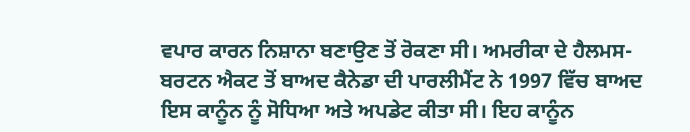ਵਪਾਰ ਕਾਰਨ ਨਿਸ਼ਾਨਾ ਬਣਾਉਣ ਤੋਂ ਰੋਕਣਾ ਸੀ। ਅਮਰੀਕਾ ਦੇ ਹੈਲਮਸ-ਬਰਟਨ ਐਕਟ ਤੋਂ ਬਾਅਦ ਕੈਨੇਡਾ ਦੀ ਪਾਰਲੀਮੈਂਟ ਨੇ 1997 ਵਿੱਚ ਬਾਅਦ ਇਸ ਕਾਨੂੰਨ ਨੂੰ ਸੋਧਿਆ ਅਤੇ ਅਪਡੇਟ ਕੀਤਾ ਸੀ। ਇਹ ਕਾਨੂੰਨ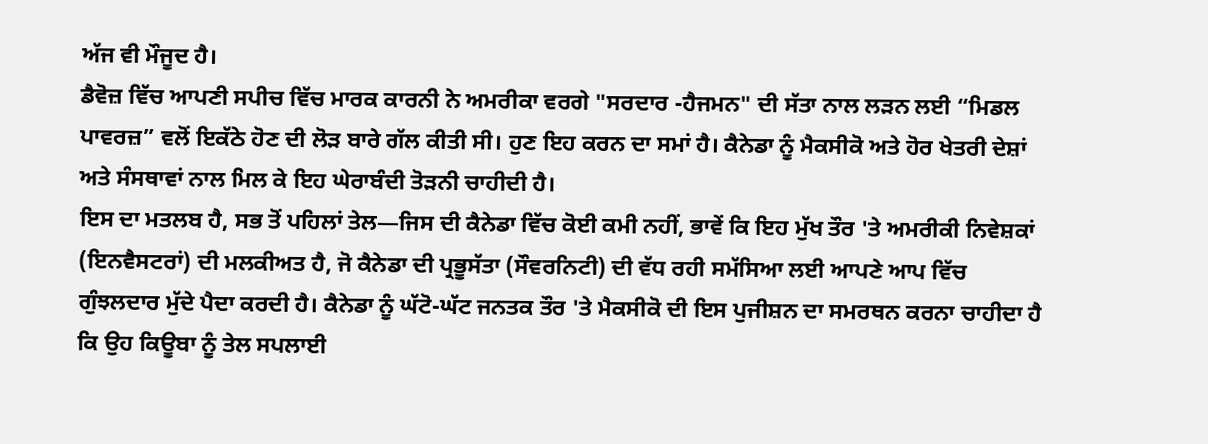ਅੱਜ ਵੀ ਮੌਜੂਦ ਹੈ।
ਡੈਵੋਜ਼ ਵਿੱਚ ਆਪਣੀ ਸਪੀਚ ਵਿੱਚ ਮਾਰਕ ਕਾਰਨੀ ਨੇ ਅਮਰੀਕਾ ਵਰਗੇ "ਸਰਦਾਰ -ਹੈਜਮਨ" ਦੀ ਸੱਤਾ ਨਾਲ ਲੜਨ ਲਈ “ਮਿਡਲ ਪਾਵਰਜ਼” ਵਲੋਂ ਇਕੱਠੇ ਹੋਣ ਦੀ ਲੋੜ ਬਾਰੇ ਗੱਲ ਕੀਤੀ ਸੀ। ਹੁਣ ਇਹ ਕਰਨ ਦਾ ਸਮਾਂ ਹੈ। ਕੈਨੇਡਾ ਨੂੰ ਮੈਕਸੀਕੋ ਅਤੇ ਹੋਰ ਖੇਤਰੀ ਦੇਸ਼ਾਂ ਅਤੇ ਸੰਸਥਾਵਾਂ ਨਾਲ ਮਿਲ ਕੇ ਇਹ ਘੇਰਾਬੰਦੀ ਤੋੜਨੀ ਚਾਹੀਦੀ ਹੈ।
ਇਸ ਦਾ ਮਤਲਬ ਹੈ, ਸਭ ਤੋਂ ਪਹਿਲਾਂ ਤੇਲ—ਜਿਸ ਦੀ ਕੈਨੇਡਾ ਵਿੱਚ ਕੋਈ ਕਮੀ ਨਹੀਂ, ਭਾਵੇਂ ਕਿ ਇਹ ਮੁੱਖ ਤੌਰ 'ਤੇ ਅਮਰੀਕੀ ਨਿਵੇਸ਼ਕਾਂ (ਇਨਵੈਸਟਰਾਂ) ਦੀ ਮਲਕੀਅਤ ਹੈ, ਜੋ ਕੈਨੇਡਾ ਦੀ ਪ੍ਰਭੂਸੱਤਾ (ਸੌਵਰਨਿਟੀ) ਦੀ ਵੱਧ ਰਹੀ ਸਮੱਸਿਆ ਲਈ ਆਪਣੇ ਆਪ ਵਿੱਚ ਗੁੰਝਲਦਾਰ ਮੁੱਦੇ ਪੈਦਾ ਕਰਦੀ ਹੈ। ਕੈਨੇਡਾ ਨੂੰ ਘੱਟੋ-ਘੱਟ ਜਨਤਕ ਤੌਰ 'ਤੇ ਮੈਕਸੀਕੋ ਦੀ ਇਸ ਪੁਜੀਸ਼ਨ ਦਾ ਸਮਰਥਨ ਕਰਨਾ ਚਾਹੀਦਾ ਹੈ ਕਿ ਉਹ ਕਿਊਬਾ ਨੂੰ ਤੇਲ ਸਪਲਾਈ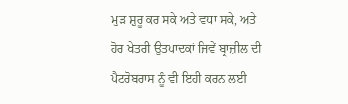ਮੁੜ ਸ਼ੁਰੂ ਕਰ ਸਕੇ ਅਤੇ ਵਧਾ ਸਕੇ, ਅਤੇ ਹੋਰ ਖੇਤਰੀ ਉਤਪਾਦਕਾਂ ਜਿਵੇਂ ਬ੍ਰਾਜ਼ੀਲ ਦੀ ਪੈਟਰੋਬਰਾਸ ਨੂੰ ਵੀ ਇਹੀ ਕਰਨ ਲਈ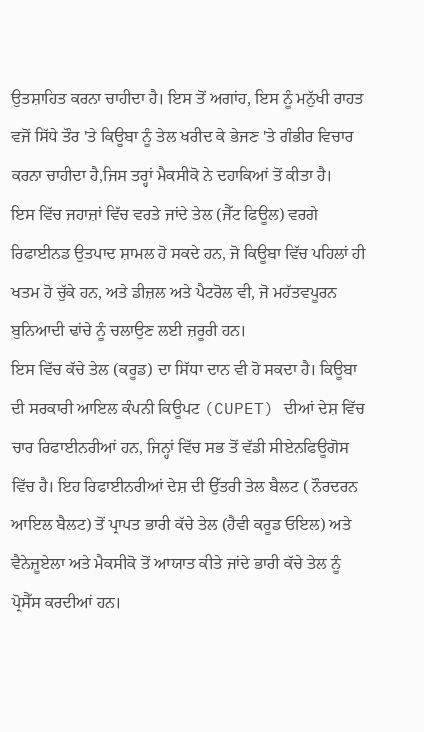ਉਤਸ਼ਾਹਿਤ ਕਰਨਾ ਚਾਹੀਦਾ ਹੈ। ਇਸ ਤੋਂ ਅਗਾਂਹ, ਇਸ ਨੂੰ ਮਨੁੱਖੀ ਰਾਹਤ ਵਜੋਂ ਸਿੱਧੇ ਤੌਰ 'ਤੇ ਕਿਊਬਾ ਨੂੰ ਤੇਲ ਖਰੀਦ ਕੇ ਭੇਜਣ 'ਤੇ ਗੰਭੀਰ ਵਿਚਾਰ ਕਰਨਾ ਚਾਹੀਦਾ ਹੈ,ਜਿਸ ਤਰ੍ਹਾਂ ਮੈਕਸੀਕੋ ਨੇ ਦਹਾਕਿਆਂ ਤੋਂ ਕੀਤਾ ਹੈ।
ਇਸ ਵਿੱਚ ਜਹਾਜ਼ਾਂ ਵਿੱਚ ਵਰਤੇ ਜਾਂਦੇ ਤੇਲ (ਜੈੱਟ ਫਿਊਲ) ਵਰਗੇ ਰਿਫਾਈਨਡ ਉਤਪਾਦ ਸ਼ਾਮਲ ਹੋ ਸਕਦੇ ਹਨ, ਜੋ ਕਿਊਬਾ ਵਿੱਚ ਪਹਿਲਾਂ ਹੀ ਖਤਮ ਹੋ ਚੁੱਕੇ ਹਨ, ਅਤੇ ਡੀਜ਼ਲ ਅਤੇ ਪੈਟਰੋਲ ਵੀ, ਜੋ ਮਹੱਤਵਪੂਰਨ ਬੁਨਿਆਦੀ ਢਾਂਚੇ ਨੂੰ ਚਲਾਉਣ ਲਈ ਜ਼ਰੂਰੀ ਹਨ।
ਇਸ ਵਿੱਚ ਕੱਚੇ ਤੇਲ (ਕਰੂਡ) ਦਾ ਸਿੱਧਾ ਦਾਨ ਵੀ ਹੋ ਸਕਦਾ ਹੈ। ਕਿਊਬਾ ਦੀ ਸਰਕਾਰੀ ਆਇਲ ਕੰਪਨੀ ਕਿਊਪਟ (CUPET) ਦੀਆਂ ਦੇਸ਼ ਵਿੱਚ ਚਾਰ ਰਿਫਾਈਨਰੀਆਂ ਹਨ, ਜਿਨ੍ਹਾਂ ਵਿੱਚ ਸਭ ਤੋਂ ਵੱਡੀ ਸੀਏਨਫਿਊਗੋਸ ਵਿੱਚ ਹੈ। ਇਹ ਰਿਫਾਈਨਰੀਆਂ ਦੇਸ਼ ਦੀ ਉੱਤਰੀ ਤੇਲ ਬੈਲਟ ( ਨੌਰਦਰਨ ਆਇਲ ਬੈਲਟ) ਤੋਂ ਪ੍ਰਾਪਤ ਭਾਰੀ ਕੱਚੇ ਤੇਲ (ਹੈਵੀ ਕਰੂਡ ਓਇਲ) ਅਤੇ ਵੈਨੇਜ਼ੂਏਲਾ ਅਤੇ ਮੈਕਸੀਕੋ ਤੋਂ ਆਯਾਤ ਕੀਤੇ ਜਾਂਦੇ ਭਾਰੀ ਕੱਚੇ ਤੇਲ ਨੂੰ ਪ੍ਰੋਸੈੱਸ ਕਰਦੀਆਂ ਹਨ।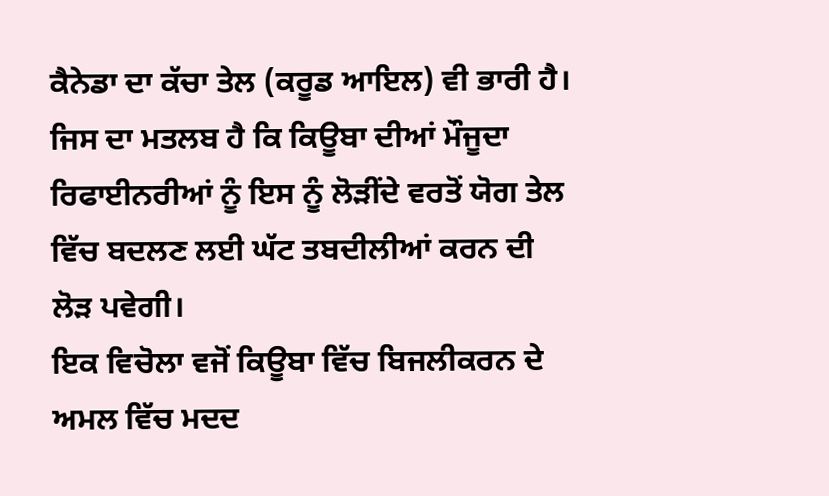ਕੈਨੇਡਾ ਦਾ ਕੱਚਾ ਤੇਲ (ਕਰੂਡ ਆਇਲ) ਵੀ ਭਾਰੀ ਹੈ। ਜਿਸ ਦਾ ਮਤਲਬ ਹੈ ਕਿ ਕਿਊਬਾ ਦੀਆਂ ਮੌਜੂਦਾ ਰਿਫਾਈਨਰੀਆਂ ਨੂੰ ਇਸ ਨੂੰ ਲੋੜੀਂਦੇ ਵਰਤੋਂ ਯੋਗ ਤੇਲ ਵਿੱਚ ਬਦਲਣ ਲਈ ਘੱਟ ਤਬਦੀਲੀਆਂ ਕਰਨ ਦੀ ਲੋੜ ਪਵੇਗੀ।
ਇਕ ਵਿਚੋਲਾ ਵਜੋਂ ਕਿਊਬਾ ਵਿੱਚ ਬਿਜਲੀਕਰਨ ਦੇ ਅਮਲ ਵਿੱਚ ਮਦਦ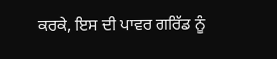ਕਰਕੇ, ਇਸ ਦੀ ਪਾਵਰ ਗਰਿੱਡ ਨੂੰ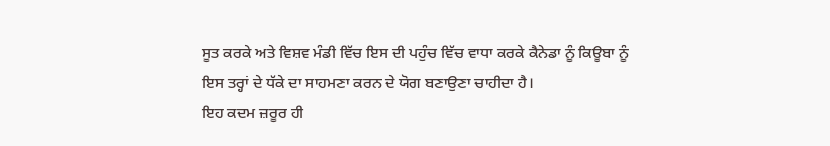ਸੂਤ ਕਰਕੇ ਅਤੇ ਵਿਸ਼ਵ ਮੰਡੀ ਵਿੱਚ ਇਸ ਦੀ ਪਹੁੰਚ ਵਿੱਚ ਵਾਧਾ ਕਰਕੇ ਕੈਨੇਡਾ ਨੂੰ ਕਿਊਬਾ ਨੂੰ ਇਸ ਤਰ੍ਹਾਂ ਦੇ ਧੱਕੇ ਦਾ ਸਾਹਮਣਾ ਕਰਨ ਦੇ ਯੋਗ ਬਣਾਉਣਾ ਚਾਹੀਦਾ ਹੈ।
ਇਹ ਕਦਮ ਜ਼ਰੂਰ ਹੀ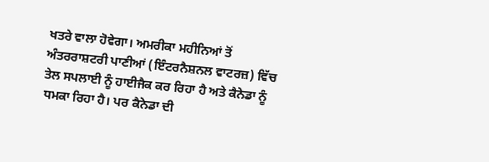ਖਤਰੇ ਵਾਲਾ ਹੋਵੇਗਾ। ਅਮਰੀਕਾ ਮਹੀਨਿਆਂ ਤੋਂ ਅੰਤਰਰਾਸ਼ਟਰੀ ਪਾਣੀਆਂ (ਇੰਟਰਨੈਸ਼ਨਲ ਵਾਟਰਜ਼) ਵਿੱਚ ਤੇਲ ਸਪਲਾਈ ਨੂੰ ਹਾਈਜੈਕ ਕਰ ਰਿਹਾ ਹੈ ਅਤੇ ਕੈਨੇਡਾ ਨੂੰ ਧਮਕਾ ਰਿਹਾ ਹੈ। ਪਰ ਕੈਨੇਡਾ ਦੀ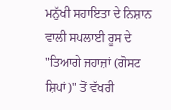ਮਨੁੱਖੀ ਸਹਾਇਤਾ ਦੇ ਨਿਸ਼ਾਨ ਵਾਲੀ ਸਪਲਾਈ ਰੂਸ ਦੇ "ਤਿਆਗੇ ਜਹਾਜ਼ਾਂ (ਗੋਸਟ ਸ਼ਿਪਾਂ)" ਤੋਂ ਵੱਖਰੀ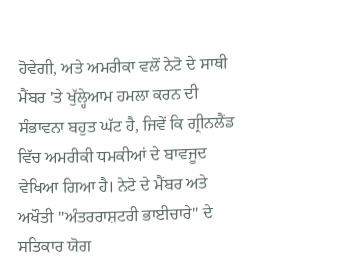ਹੋਵੇਗੀ, ਅਤੇ ਅਮਰੀਕਾ ਵਲੋਂ ਨੇਟੋ ਦੇ ਸਾਥੀ ਮੈਂਬਰ 'ਤੇ ਖੁੱਲ੍ਹੇਆਮ ਹਮਲਾ ਕਰਨ ਦੀ ਸੰਭਾਵਨਾ ਬਹੁਤ ਘੱਟ ਹੈ, ਜਿਵੇਂ ਕਿ ਗ੍ਰੀਨਲੈਂਡ ਵਿੱਚ ਅਮਰੀਕੀ ਧਮਕੀਆਂ ਦੇ ਬਾਵਜੂਦ ਵੇਖਿਆ ਗਿਆ ਹੈ। ਨੇਟੋ ਦੇ ਮੈਂਬਰ ਅਤੇ ਅਖੌਤੀ "ਅੰਤਰਰਾਸ਼ਟਰੀ ਭਾਈਚਾਰੇ" ਦੇ ਸਤਿਕਾਰ ਯੋਗ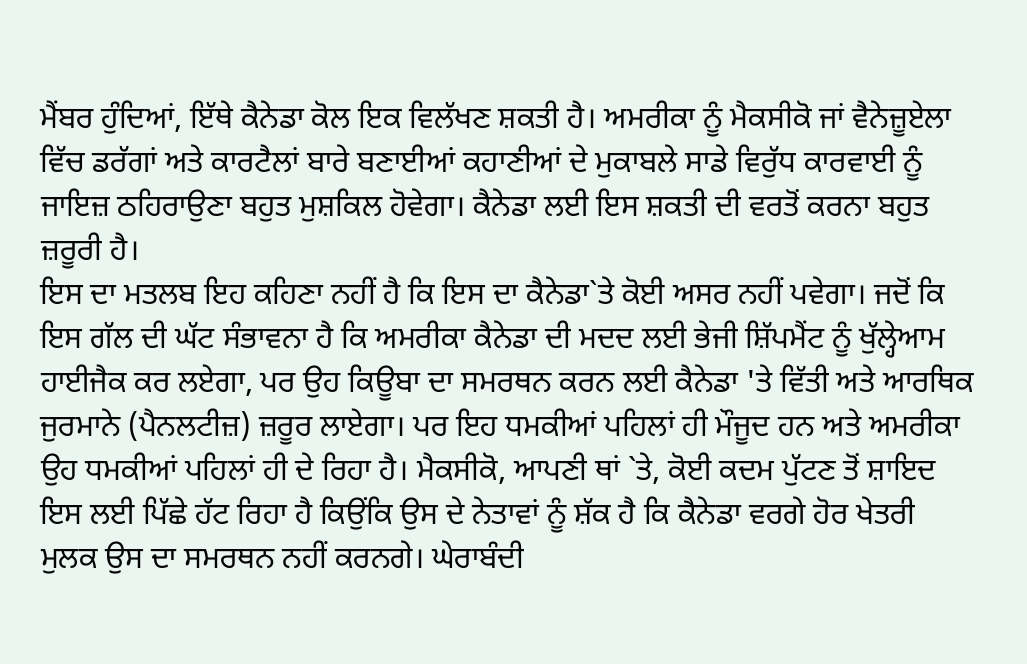ਮੈਂਬਰ ਹੁੰਦਿਆਂ, ਇੱਥੇ ਕੈਨੇਡਾ ਕੋਲ ਇਕ ਵਿਲੱਖਣ ਸ਼ਕਤੀ ਹੈ। ਅਮਰੀਕਾ ਨੂੰ ਮੈਕਸੀਕੋ ਜਾਂ ਵੈਨੇਜ਼ੂਏਲਾ ਵਿੱਚ ਡਰੱਗਾਂ ਅਤੇ ਕਾਰਟੈਲਾਂ ਬਾਰੇ ਬਣਾਈਆਂ ਕਹਾਣੀਆਂ ਦੇ ਮੁਕਾਬਲੇ ਸਾਡੇ ਵਿਰੁੱਧ ਕਾਰਵਾਈ ਨੂੰ ਜਾਇਜ਼ ਠਹਿਰਾਉਣਾ ਬਹੁਤ ਮੁਸ਼ਕਿਲ ਹੋਵੇਗਾ। ਕੈਨੇਡਾ ਲਈ ਇਸ ਸ਼ਕਤੀ ਦੀ ਵਰਤੋਂ ਕਰਨਾ ਬਹੁਤ ਜ਼ਰੂਰੀ ਹੈ।
ਇਸ ਦਾ ਮਤਲਬ ਇਹ ਕਹਿਣਾ ਨਹੀਂ ਹੈ ਕਿ ਇਸ ਦਾ ਕੈਨੇਡਾ`ਤੇ ਕੋਈ ਅਸਰ ਨਹੀਂ ਪਵੇਗਾ। ਜਦੋਂ ਕਿ ਇਸ ਗੱਲ ਦੀ ਘੱਟ ਸੰਭਾਵਨਾ ਹੈ ਕਿ ਅਮਰੀਕਾ ਕੈਨੇਡਾ ਦੀ ਮਦਦ ਲਈ ਭੇਜੀ ਸ਼ਿੱਪਮੈਂਟ ਨੂੰ ਖੁੱਲ੍ਹੇਆਮ ਹਾਈਜੈਕ ਕਰ ਲਏਗਾ, ਪਰ ਉਹ ਕਿਊਬਾ ਦਾ ਸਮਰਥਨ ਕਰਨ ਲਈ ਕੈਨੇਡਾ 'ਤੇ ਵਿੱਤੀ ਅਤੇ ਆਰਥਿਕ ਜੁਰਮਾਨੇ (ਪੈਨਲਟੀਜ਼) ਜ਼ਰੂਰ ਲਾਏਗਾ। ਪਰ ਇਹ ਧਮਕੀਆਂ ਪਹਿਲਾਂ ਹੀ ਮੌਜੂਦ ਹਨ ਅਤੇ ਅਮਰੀਕਾ ਉਹ ਧਮਕੀਆਂ ਪਹਿਲਾਂ ਹੀ ਦੇ ਰਿਹਾ ਹੈ। ਮੈਕਸੀਕੋ, ਆਪਣੀ ਥਾਂ `ਤੇ, ਕੋਈ ਕਦਮ ਪੁੱਟਣ ਤੋਂ ਸ਼ਾਇਦ ਇਸ ਲਈ ਪਿੱਛੇ ਹੱਟ ਰਿਹਾ ਹੈ ਕਿਉਂਕਿ ਉਸ ਦੇ ਨੇਤਾਵਾਂ ਨੂੰ ਸ਼ੱਕ ਹੈ ਕਿ ਕੈਨੇਡਾ ਵਰਗੇ ਹੋਰ ਖੇਤਰੀ ਮੁਲਕ ਉਸ ਦਾ ਸਮਰਥਨ ਨਹੀਂ ਕਰਨਗੇ। ਘੇਰਾਬੰਦੀ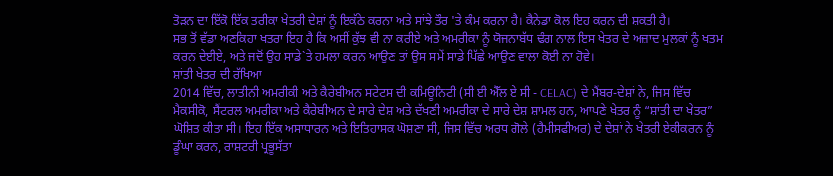ਤੋੜਨ ਦਾ ਇੱਕੋ ਇੱਕ ਤਰੀਕਾ ਖੇਤਰੀ ਦੇਸ਼ਾਂ ਨੂੰ ਇਕੱਠੇ ਕਰਨਾ ਅਤੇ ਸਾਂਝੇ ਤੌਰ 'ਤੇ ਕੰਮ ਕਰਨਾ ਹੈ। ਕੈਨੇਡਾ ਕੋਲ ਇਹ ਕਰਨ ਦੀ ਸ਼ਕਤੀ ਹੈ।
ਸਭ ਤੋਂ ਵੱਡਾ ਅਣਕਿਹਾ ਖਤਰਾ ਇਹ ਹੈ ਕਿ ਅਸੀਂ ਕੁੱਝ ਵੀ ਨਾ ਕਰੀਏ ਅਤੇ ਅਮਰੀਕਾ ਨੂੰ ਯੋਜਨਾਬੱਧ ਢੰਗ ਨਾਲ ਇਸ ਖੇਤਰ ਦੇ ਅਜ਼ਾਦ ਮੁਲਕਾਂ ਨੂੰ ਖਤਮ ਕਰਨ ਦੇਈਏ, ਅਤੇ ਜਦੋਂ ਉਹ ਸਾਡੇ`ਤੇ ਹਮਲਾ ਕਰਨ ਆਉਣ ਤਾਂ ਉਸ ਸਮੇਂ ਸਾਡੇ ਪਿੱਛੇ ਆਉਣ ਵਾਲਾ ਕੋਈ ਨਾ ਹੋਵੇ।
ਸ਼ਾਂਤੀ ਖੇਤਰ ਦੀ ਰੱਖਿਆ
2014 ਵਿੱਚ, ਲਾਤੀਨੀ ਅਮਰੀਕੀ ਅਤੇ ਕੈਰੇਬੀਅਨ ਸਟੇਟਸ ਦੀ ਕਮਿਊਨਿਟੀ (ਸੀ ਈ ਐੱਲ ਏ ਸੀ - CELAC) ਦੇ ਮੈਂਬਰ-ਦੇਸ਼ਾਂ ਨੇ, ਜਿਸ ਵਿੱਚ ਮੈਕਸੀਕੋ, ਸੈਂਟਰਲ ਅਮਰੀਕਾ ਅਤੇ ਕੈਰੇਬੀਅਨ ਦੇ ਸਾਰੇ ਦੇਸ਼ ਅਤੇ ਦੱਖਣੀ ਅਮਰੀਕਾ ਦੇ ਸਾਰੇ ਦੇਸ਼ ਸ਼ਾਮਲ ਹਨ, ਆਪਣੇ ਖੇਤਰ ਨੂੰ “ਸ਼ਾਂਤੀ ਦਾ ਖੇਤਰ” ਘੋਸ਼ਿਤ ਕੀਤਾ ਸੀ। ਇਹ ਇੱਕ ਅਸਾਧਾਰਨ ਅਤੇ ਇਤਿਹਾਸਕ ਘੋਸ਼ਣਾ ਸੀ, ਜਿਸ ਵਿੱਚ ਅਰਧ ਗੋਲੇ (ਹੈਮੀਸਫੀਅਰ) ਦੇ ਦੇਸ਼ਾਂ ਨੇ ਖੇਤਰੀ ਏਕੀਕਰਨ ਨੂੰ ਡੂੰਘਾ ਕਰਨ, ਰਾਸ਼ਟਰੀ ਪ੍ਰਭੂਸੱਤਾ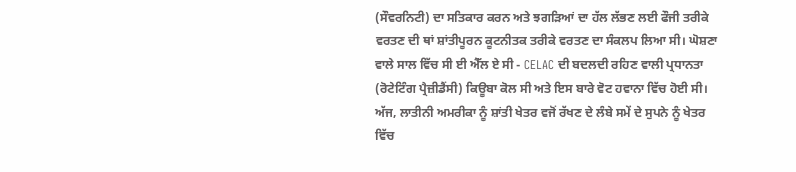(ਸੌਵਰਨਿਟੀ) ਦਾ ਸਤਿਕਾਰ ਕਰਨ ਅਤੇ ਝਗੜਿਆਂ ਦਾ ਹੱਲ ਲੱਭਣ ਲਈ ਫੌਜੀ ਤਰੀਕੇ ਵਰਤਣ ਦੀ ਥਾਂ ਸ਼ਾਂਤੀਪੂਰਨ ਕੂਟਨੀਤਕ ਤਰੀਕੇ ਵਰਤਣ ਦਾ ਸੰਕਲਪ ਲਿਆ ਸੀ। ਘੋਸ਼ਣਾ ਵਾਲੇ ਸਾਲ ਵਿੱਚ ਸੀ ਈ ਐੱਲ ਏ ਸੀ - CELAC ਦੀ ਬਦਲਦੀ ਰਹਿਣ ਵਾਲੀ ਪ੍ਰਧਾਨਤਾ (ਰੋਟੇਟਿੰਗ ਪ੍ਰੈਜ਼ੀਡੈਂਸੀ) ਕਿਊਬਾ ਕੋਲ ਸੀ ਅਤੇ ਇਸ ਬਾਰੇ ਵੋਟ ਹਵਾਨਾ ਵਿੱਚ ਹੋਈ ਸੀ।
ਅੱਜ, ਲਾਤੀਨੀ ਅਮਰੀਕਾ ਨੂੰ ਸ਼ਾਂਤੀ ਖੇਤਰ ਵਜੋਂ ਰੱਖਣ ਦੇ ਲੰਬੇ ਸਮੇਂ ਦੇ ਸੁਪਨੇ ਨੂੰ ਖੇਤਰ ਵਿੱਚ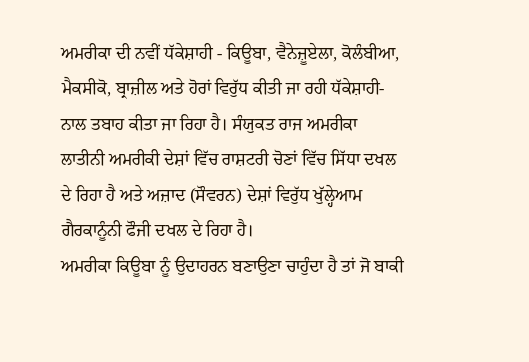ਅਮਰੀਕਾ ਦੀ ਨਵੀਂ ਧੱਕੇਸ਼ਾਹੀ - ਕਿਊਬਾ, ਵੈਨੇਜ਼ੂਏਲਾ, ਕੋਲੰਬੀਆ, ਮੈਕਸੀਕੋ, ਬ੍ਰਾਜ਼ੀਲ ਅਤੇ ਹੋਰਾਂ ਵਿਰੁੱਧ ਕੀਤੀ ਜਾ ਰਹੀ ਧੱਕੇਸ਼ਾਹੀ- ਨਾਲ ਤਬਾਹ ਕੀਤਾ ਜਾ ਰਿਹਾ ਹੈ। ਸੰਯੁਕਤ ਰਾਜ ਅਮਰੀਕਾ ਲਾਤੀਨੀ ਅਮਰੀਕੀ ਦੇਸ਼ਾਂ ਵਿੱਚ ਰਾਸ਼ਟਰੀ ਚੋਣਾਂ ਵਿੱਚ ਸਿੱਧਾ ਦਖਲ ਦੇ ਰਿਹਾ ਹੈ ਅਤੇ ਅਜ਼ਾਦ (ਸੌਵਰਨ) ਦੇਸ਼ਾਂ ਵਿਰੁੱਧ ਖੁੱਲ੍ਹੇਆਮ ਗੈਰਕਾਨੂੰਨੀ ਫੌਜੀ ਦਖਲ ਦੇ ਰਿਹਾ ਹੈ।
ਅਮਰੀਕਾ ਕਿਊਬਾ ਨੂੰ ਉਦਾਹਰਨ ਬਣਾਉਣਾ ਚਾਹੁੰਦਾ ਹੈ ਤਾਂ ਜੋ ਬਾਕੀ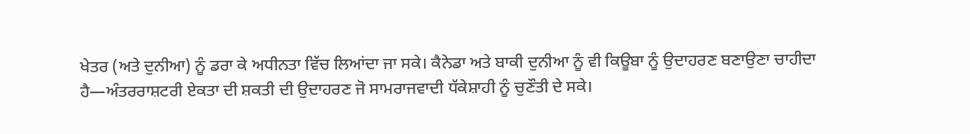ਖੇਤਰ (ਅਤੇ ਦੁਨੀਆ) ਨੂੰ ਡਰਾ ਕੇ ਅਧੀਨਤਾ ਵਿੱਚ ਲਿਆਂਦਾ ਜਾ ਸਕੇ। ਕੈਨੇਡਾ ਅਤੇ ਬਾਕੀ ਦੁਨੀਆ ਨੂੰ ਵੀ ਕਿਊਬਾ ਨੂੰ ਉਦਾਹਰਣ ਬਣਾਉਣਾ ਚਾਹੀਦਾ ਹੈ—ਅੰਤਰਰਾਸ਼ਟਰੀ ਏਕਤਾ ਦੀ ਸ਼ਕਤੀ ਦੀ ਉਦਾਹਰਣ ਜੋ ਸਾਮਰਾਜਵਾਦੀ ਧੱਕੇਸ਼ਾਹੀ ਨੂੰ ਚੁਣੌਤੀ ਦੇ ਸਕੇ।